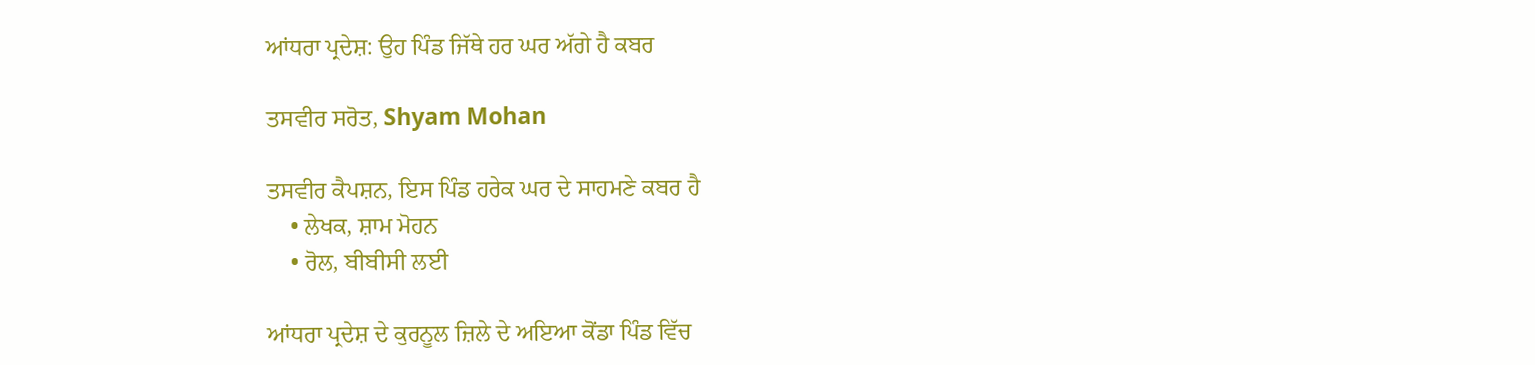ਆਂਧਰਾ ਪ੍ਰਦੇਸ਼: ਉਹ ਪਿੰਡ ਜਿੱਥੇ ਹਰ ਘਰ ਅੱਗੇ ਹੈ ਕਬਰ

ਤਸਵੀਰ ਸਰੋਤ, Shyam Mohan

ਤਸਵੀਰ ਕੈਪਸ਼ਨ, ਇਸ ਪਿੰਡ ਹਰੇਕ ਘਰ ਦੇ ਸਾਹਮਣੇ ਕਬਰ ਹੈ
    • ਲੇਖਕ, ਸ਼ਾਮ ਮੋਹਨ
    • ਰੋਲ, ਬੀਬੀਸੀ ਲਈ

ਆਂਧਰਾ ਪ੍ਰਦੇਸ਼ ਦੇ ਕੁਰਨੂਲ ਜ਼ਿਲੇ ਦੇ ਅਇਆ ਕੋਂਡਾ ਪਿੰਡ ਵਿੱਚ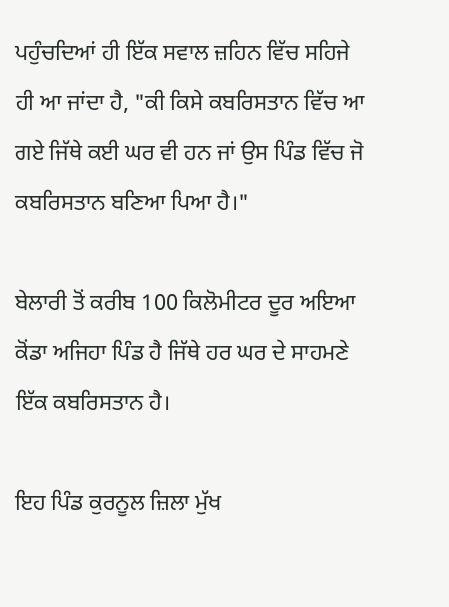ਪਹੁੰਚਦਿਆਂ ਹੀ ਇੱਕ ਸਵਾਲ ਜ਼ਹਿਨ ਵਿੱਚ ਸਹਿਜੇ ਹੀ ਆ ਜਾਂਦਾ ਹੈ, "ਕੀ ਕਿਸੇ ਕਬਰਿਸਤਾਨ ਵਿੱਚ ਆ ਗਏ ਜਿੱਥੇ ਕਈ ਘਰ ਵੀ ਹਨ ਜਾਂ ਉਸ ਪਿੰਡ ਵਿੱਚ ਜੋ ਕਬਰਿਸਤਾਨ ਬਣਿਆ ਪਿਆ ਹੈ।"

ਬੇਲਾਰੀ ਤੋਂ ਕਰੀਬ 100 ਕਿਲੋਮੀਟਰ ਦੂਰ ਅਇਆ ਕੋਂਡਾ ਅਜਿਹਾ ਪਿੰਡ ਹੈ ਜਿੱਥੇ ਹਰ ਘਰ ਦੇ ਸਾਹਮਣੇ ਇੱਕ ਕਬਰਿਸਤਾਨ ਹੈ।

ਇਹ ਪਿੰਡ ਕੁਰਨੂਲ ਜ਼ਿਲਾ ਮੁੱਖ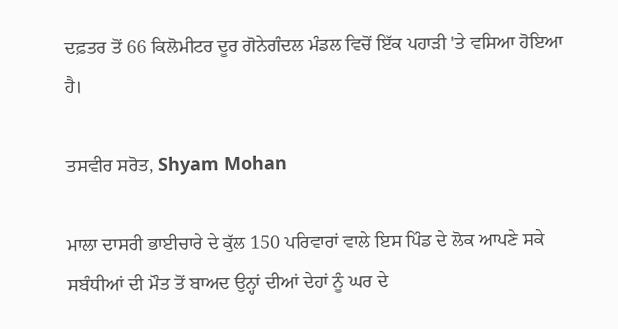ਦਫ਼ਤਰ ਤੋਂ 66 ਕਿਲੋਮੀਟਰ ਦੂਰ ਗੋਨੇਗੰਦਲ ਮੰਡਲ ਵਿਚੋਂ ਇੱਕ ਪਹਾੜੀ 'ਤੇ ਵਸਿਆ ਹੋਇਆ ਹੈ।

ਤਸਵੀਰ ਸਰੋਤ, Shyam Mohan

ਮਾਲਾ ਦਾਸਰੀ ਭਾਈਚਾਰੇ ਦੇ ਕੁੱਲ 150 ਪਰਿਵਾਰਾਂ ਵਾਲੇ ਇਸ ਪਿੰਡ ਦੇ ਲੋਕ ਆਪਣੇ ਸਕੇ ਸਬੰਧੀਆਂ ਦੀ ਮੌਤ ਤੋਂ ਬਾਅਦ ਉਨ੍ਹਾਂ ਦੀਆਂ ਦੇਹਾਂ ਨੂੰ ਘਰ ਦੇ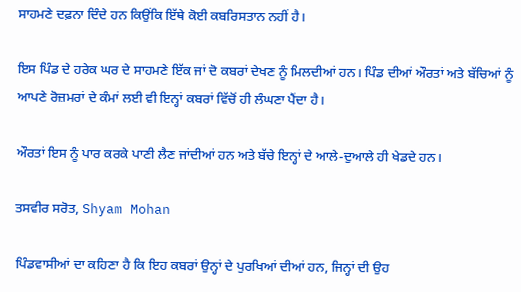ਸਾਹਮਣੇ ਦਫ਼ਨਾ ਦਿੰਦੇ ਹਨ ਕਿਉਂਕਿ ਇੱਥੇ ਕੋਈ ਕਬਰਿਸਤਾਨ ਨਹੀਂ ਹੈ।

ਇਸ ਪਿੰਡ ਦੇ ਹਰੇਕ ਘਰ ਦੇ ਸਾਹਮਣੇ ਇੱਕ ਜਾਂ ਦੋ ਕਬਰਾਂ ਦੇਖਣ ਨੂੰ ਮਿਲਦੀਆਂ ਹਨ। ਪਿੰਡ ਦੀਆਂ ਔਰਤਾਂ ਅਤੇ ਬੱਚਿਆਂ ਨੂੰ ਆਪਣੇ ਰੋਜ਼ਮਰਾਂ ਦੇ ਕੰਮਾਂ ਲਈ ਵੀ ਇਨ੍ਹਾਂ ਕਬਰਾਂ ਵਿੱਚੋਂ ਹੀ ਲੰਘਣਾ ਪੈਂਦਾ ਹੈ।

ਔਰਤਾਂ ਇਸ ਨੂੰ ਪਾਰ ਕਰਕੇ ਪਾਣੀ ਲੈਣ ਜਾਂਦੀਆਂ ਹਨ ਅਤੇ ਬੱਚੇ ਇਨ੍ਹਾਂ ਦੇ ਆਲੇ-ਦੁਆਲੇ ਹੀ ਖੇਡਦੇ ਹਨ।

ਤਸਵੀਰ ਸਰੋਤ, Shyam Mohan

ਪਿੰਡਵਾਸੀਆਂ ਦਾ ਕਹਿਣਾ ਹੈ ਕਿ ਇਹ ਕਬਰਾਂ ਉਨ੍ਹਾਂ ਦੇ ਪੁਰਖਿਆਂ ਦੀਆਂ ਹਨ, ਜਿਨ੍ਹਾਂ ਦੀ ਉਹ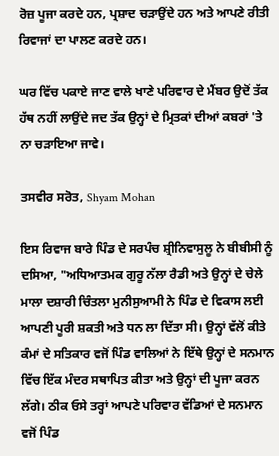ਰੋਜ਼ ਪੂਜਾ ਕਰਦੇ ਹਨ, ਪ੍ਰਸ਼ਾਦ ਚੜਾਉਂਦੇ ਹਨ ਅਤੇ ਆਪਣੇ ਰੀਤੀ ਰਿਵਾਜਾਂ ਦਾ ਪਾਲਣ ਕਰਦੇ ਹਨ।

ਘਰ ਵਿੱਚ ਪਕਾਏ ਜਾਣ ਵਾਲੇ ਖਾਣੇ ਪਰਿਵਾਰ ਦੇ ਮੈਂਬਰ ਉਦੋਂ ਤੱਕ ਹੱਥ ਨਹੀਂ ਲਾਉਂਦੇ ਜਦ ਤੱਕ ਉਨ੍ਹਾਂ ਦੇ ਮ੍ਰਿਤਕਾਂ ਦੀਆਂ ਕਬਰਾਂ 'ਤੇ ਨਾ ਚੜਾਇਆ ਜਾਵੇ।

ਤਸਵੀਰ ਸਰੋਤ, Shyam Mohan

ਇਸ ਰਿਵਾਜ ਬਾਰੇ ਪਿੰਡ ਦੇ ਸਰਪੰਚ ਸ਼੍ਰੀਨਿਵਾਸੁਲੂ ਨੇ ਬੀਬੀਸੀ ਨੂੰ ਦਸਿਆ, "ਅਧਿਆਤਮਕ ਗੁਰੂ ਨੱਲਾ ਰੈਡੀ ਅਤੇ ਉਨ੍ਹਾਂ ਦੇ ਚੇਲੇ ਮਾਲਾ ਦਸ਼ਾਰੀ ਚਿੰਤਲਾ ਮੁਨੀਸੁਆਮੀ ਨੇ ਪਿੰਡ ਦੇ ਵਿਕਾਸ ਲਈ ਆਪਣੀ ਪੂਰੀ ਸ਼ਕਤੀ ਅਤੇ ਧਨ ਲਾ ਦਿੱਤਾ ਸੀ। ਉਨ੍ਹਾਂ ਵੱਲੋਂ ਕੀਤੇ ਕੰਮਾਂ ਦੇ ਸਤਿਕਾਰ ਵਜੋਂ ਪਿੰਡ ਵਾਲਿਆਂ ਨੇ ਇੱਥੇ ਉਨ੍ਹਾਂ ਦੇ ਸਨਮਾਨ ਵਿੱਚ ਇੱਕ ਮੰਦਰ ਸਥਾਪਿਤ ਕੀਤਾ ਅਤੇ ਉਨ੍ਹਾਂ ਦੀ ਪੂਜਾ ਕਰਨ ਲੱਗੇ। ਠੀਕ ਓਸੇ ਤਰ੍ਹਾਂ ਆਪਣੇ ਪਰਿਵਾਰ ਵੱਡਿਆਂ ਦੇ ਸਨਮਾਨ ਵਜੋਂ ਪਿੰਡ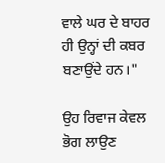ਵਾਲੇ ਘਰ ਦੇ ਬਾਹਰ ਹੀ ਉਨ੍ਹਾਂ ਦੀ ਕਬਰ ਬਣਾਉਂਦੇ ਹਨ।"

ਉਹ ਰਿਵਾਜ ਕੇਵਲ ਭੋਗ ਲਾਉਣ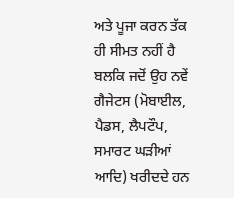ਅਤੇ ਪੂਜਾ ਕਰਨ ਤੱਕ ਹੀ ਸੀਮਤ ਨਹੀਂ ਹੈ ਬਲਕਿ ਜਦੋਂ ਉਹ ਨਵੇਂ ਗੈਜੇਟਸ (ਮੋਬਾਈਲ, ਪੈਡਸ, ਲੈਪਟੌਪ, ਸਮਾਰਟ ਘੜੀਆਂ ਆਦਿ) ਖਰੀਦਦੇ ਹਨ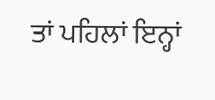ਤਾਂ ਪਹਿਲਾਂ ਇਨ੍ਹਾਂ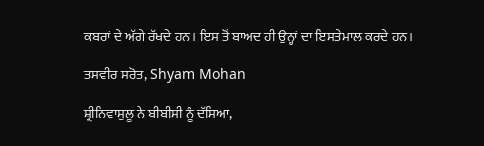ਕਬਰਾਂ ਦੇ ਅੱਗੇ ਰੱਖਦੇ ਹਨ। ਇਸ ਤੋਂ ਬਾਅਦ ਹੀ ਉਨ੍ਹਾਂ ਦਾ ਇਸਤੇਮਾਲ ਕਰਦੇ ਹਨ।

ਤਸਵੀਰ ਸਰੋਤ, Shyam Mohan

ਸ਼੍ਰੀਨਿਵਾਸੁਲੂ ਨੇ ਬੀਬੀਸੀ ਨੂੰ ਦੱਸਿਆ,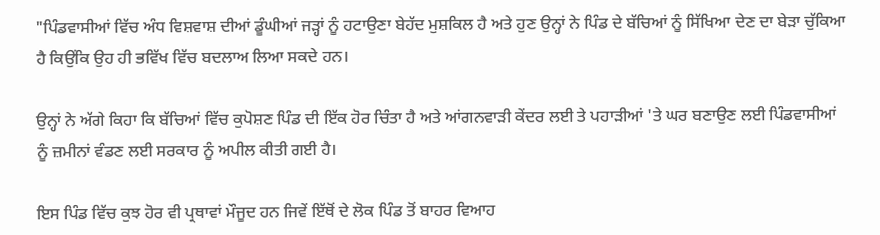"ਪਿੰਡਵਾਸੀਆਂ ਵਿੱਚ ਅੰਧ ਵਿਸ਼ਵਾਸ਼ ਦੀਆਂ ਡੂੰਘੀਆਂ ਜੜ੍ਹਾਂ ਨੂੰ ਹਟਾਉਣਾ ਬੇਹੱਦ ਮੁਸ਼ਕਿਲ ਹੈ ਅਤੇ ਹੁਣ ਉਨ੍ਹਾਂ ਨੇ ਪਿੰਡ ਦੇ ਬੱਚਿਆਂ ਨੂੰ ਸਿੱਖਿਆ ਦੇਣ ਦਾ ਬੇੜਾ ਚੁੱਕਿਆ ਹੈ ਕਿਉਂਕਿ ਉਹ ਹੀ ਭਵਿੱਖ ਵਿੱਚ ਬਦਲਾਅ ਲਿਆ ਸਕਦੇ ਹਨ।

ਉਨ੍ਹਾਂ ਨੇ ਅੱਗੇ ਕਿਹਾ ਕਿ ਬੱਚਿਆਂ ਵਿੱਚ ਕੁਪੋਸ਼ਣ ਪਿੰਡ ਦੀ ਇੱਕ ਹੋਰ ਚਿੰਤਾ ਹੈ ਅਤੇ ਆਂਗਨਵਾੜੀ ਕੇਂਦਰ ਲਈ ਤੇ ਪਹਾੜੀਆਂ 'ਤੇ ਘਰ ਬਣਾਉਣ ਲਈ ਪਿੰਡਵਾਸੀਆਂ ਨੂੰ ਜ਼ਮੀਨਾਂ ਵੰਡਣ ਲਈ ਸਰਕਾਰ ਨੂੰ ਅਪੀਲ ਕੀਤੀ ਗਈ ਹੈ।

ਇਸ ਪਿੰਡ ਵਿੱਚ ਕੁਝ ਹੋਰ ਵੀ ਪ੍ਰਥਾਵਾਂ ਮੌਜੂਦ ਹਨ ਜਿਵੇਂ ਇੱਥੋਂ ਦੇ ਲੋਕ ਪਿੰਡ ਤੋਂ ਬਾਹਰ ਵਿਆਹ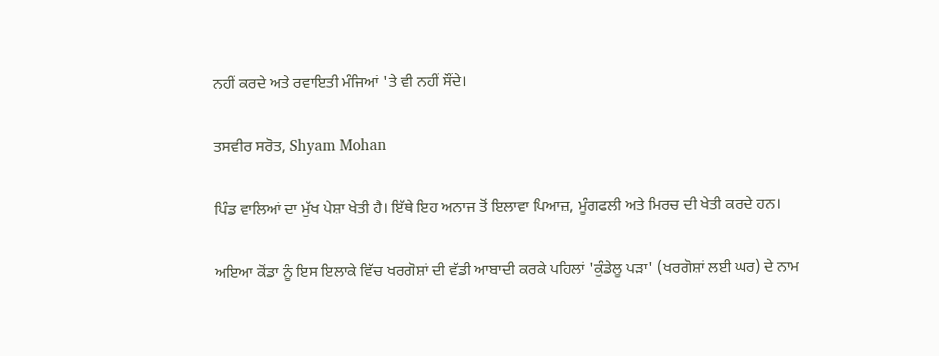ਨਹੀਂ ਕਰਦੇ ਅਤੇ ਰਵਾਇਤੀ ਮੰਜਿਆਂ 'ਤੇ ਵੀ ਨਹੀਂ ਸੌਂਦੇ।

ਤਸਵੀਰ ਸਰੋਤ, Shyam Mohan

ਪਿੰਡ ਵਾਲਿਆਂ ਦਾ ਮੁੱਖ ਪੇਸ਼ਾ ਖੇਤੀ ਹੈ। ਇੱਥੇ ਇਹ ਅਨਾਜ ਤੋਂ ਇਲਾਵਾ ਪਿਆਜ਼, ਮੂੰਗਫਲੀ ਅਤੇ ਮਿਰਚ ਦੀ ਖੇਤੀ ਕਰਦੇ ਹਨ।

ਅਇਆ ਕੋਂਡਾ ਨੂੰ ਇਸ ਇਲਾਕੇ ਵਿੱਚ ਖਰਗੋਸ਼ਾਂ ਦੀ ਵੱਡੀ ਆਬਾਦੀ ਕਰਕੇ ਪਹਿਲਾਂ 'ਕੁੰਡੇਲੂ ਪੜਾ' (ਖਰਗੋਸ਼ਾਂ ਲਈ ਘਰ) ਦੇ ਨਾਮ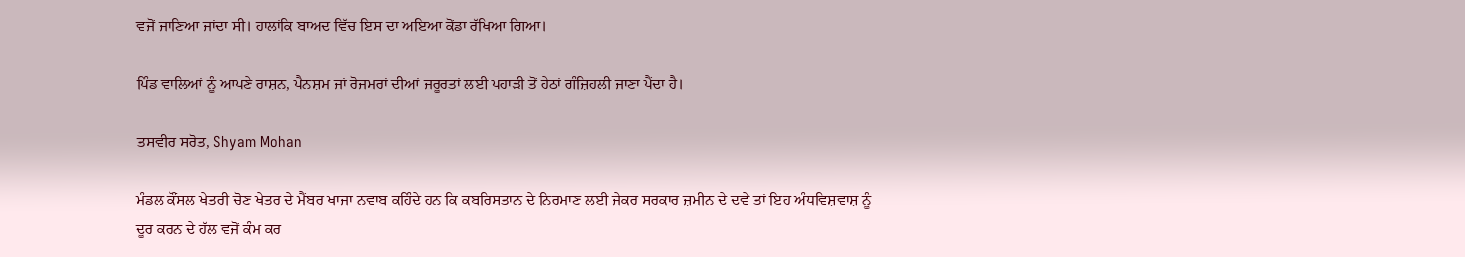ਵਜੋਂ ਜਾਣਿਆ ਜਾਂਦਾ ਸੀ। ਹਾਲਾਂਕਿ ਬਾਅਦ ਵਿੱਚ ਇਸ ਦਾ ਅਇਆ ਕੋਂਡਾ ਰੱਖਿਆ ਗਿਆ।

ਪਿੰਡ ਵਾਲਿਆਂ ਨੂੰ ਆਪਣੇ ਰਾਸ਼ਨ, ਪੈਨਸ਼ਮ ਜਾਂ ਰੋਜਮਰਾਂ ਦੀਆਂ ਜਰੂਰਤਾਂ ਲਈ ਪਹਾੜੀ ਤੋਂ ਹੇਠਾਂ ਗੰਜ਼ਿਹਲੀ ਜਾਣਾ ਪੈਂਦਾ ਹੈ।

ਤਸਵੀਰ ਸਰੋਤ, Shyam Mohan

ਮੰਡਲ ਕੌਂਸਲ ਖੇਤਰੀ ਚੋਣ ਖੇਤਰ ਦੇ ਮੈਂਬਰ ਖਾਜਾ ਨਵਾਬ ਕਹਿੰਦੇ ਹਨ ਕਿ ਕਬਰਿਸਤਾਨ ਦੇ ਨਿਰਮਾਣ ਲਈ ਜੇਕਰ ਸਰਕਾਰ ਜ਼ਮੀਨ ਦੇ ਦਵੇ ਤਾਂ ਇਹ ਅੰਧਵਿਸ਼ਵਾਸ਼ ਨੂੰ ਦੂਰ ਕਰਨ ਦੇ ਹੱਲ ਵਜੋਂ ਕੰਮ ਕਰ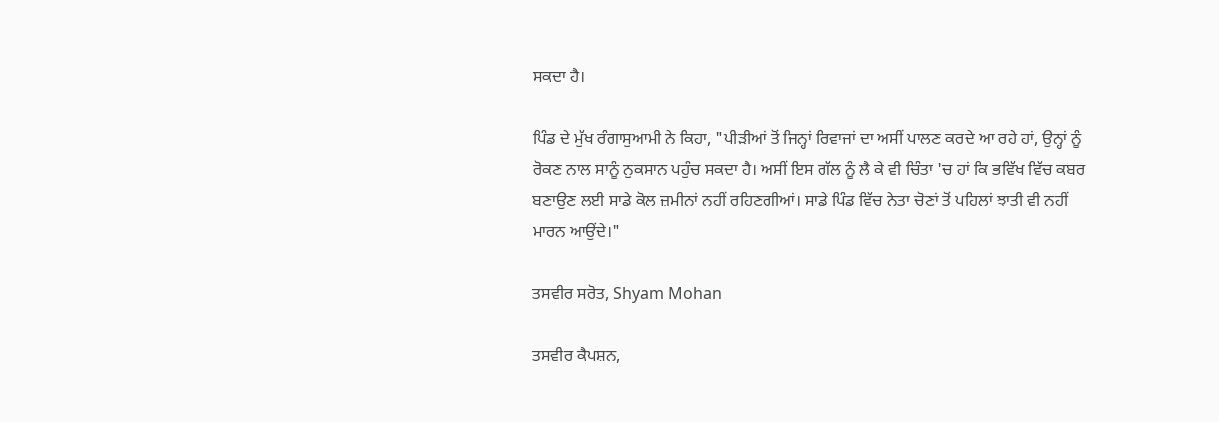ਸਕਦਾ ਹੈ।

ਪਿੰਡ ਦੇ ਮੁੱਖ ਰੰਗਾਸੁਆਮੀ ਨੇ ਕਿਹਾ, "ਪੀੜੀਆਂ ਤੋਂ ਜਿਨ੍ਹਾਂ ਰਿਵਾਜਾਂ ਦਾ ਅਸੀਂ ਪਾਲਣ ਕਰਦੇ ਆ ਰਹੇ ਹਾਂ, ਉਨ੍ਹਾਂ ਨੂੰ ਰੋਕਣ ਨਾਲ ਸਾਨੂੰ ਨੁਕਸਾਨ ਪਹੁੰਚ ਸਕਦਾ ਹੈ। ਅਸੀਂ ਇਸ ਗੱਲ ਨੂੰ ਲੈ ਕੇ ਵੀ ਚਿੰਤਾ 'ਚ ਹਾਂ ਕਿ ਭਵਿੱਖ ਵਿੱਚ ਕਬਰ ਬਣਾਉਣ ਲਈ ਸਾਡੇ ਕੋਲ ਜ਼ਮੀਨਾਂ ਨਹੀਂ ਰਹਿਣਗੀਆਂ। ਸਾਡੇ ਪਿੰਡ ਵਿੱਚ ਨੇਤਾ ਚੋਣਾਂ ਤੋਂ ਪਹਿਲਾਂ ਝਾਤੀ ਵੀ ਨਹੀਂ ਮਾਰਨ ਆਉਂਦੇ।"

ਤਸਵੀਰ ਸਰੋਤ, Shyam Mohan

ਤਸਵੀਰ ਕੈਪਸ਼ਨ,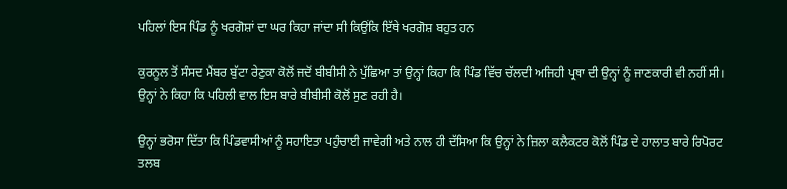ਪਹਿਲਾਂ ਇਸ ਪਿੰਡ ਨੂੰ ਖਰਗੋਸ਼ਾਂ ਦਾ ਘਰ ਕਿਹਾ ਜਾਂਦਾ ਸੀ ਕਿਉਂਕਿ ਇੱਥੇ ਖਰਗੋਸ਼ ਬਹੁਤ ਹਨ

ਕੁਰਨੂਲ ਤੋਂ ਸੰਸਦ ਮੈਂਬਰ ਬੁੱਟਾ ਰੇਣੁਕਾ ਕੋਲੋਂ ਜਦੋਂ ਬੀਬੀਸੀ ਨੇ ਪੁੱਛਿਆ ਤਾਂ ਉਨ੍ਹਾਂ ਕਿਹਾ ਕਿ ਪਿੰਡ ਵਿੱਚ ਚੱਲਦੀ ਅਜਿਹੀ ਪ੍ਰਥਾ ਦੀ ਉਨ੍ਹਾਂ ਨੂੰ ਜਾਣਕਾਰੀ ਵੀ ਨਹੀਂ ਸੀ। ਉਨ੍ਹਾਂ ਨੇ ਕਿਹਾ ਕਿ ਪਹਿਲੀ ਵਾਲ ਇਸ ਬਾਰੇ ਬੀਬੀਸੀ ਕੋਲੋਂ ਸੁਣ ਰਹੀ ਹੈ।

ਉਨ੍ਹਾਂ ਭਰੋਸਾ ਦਿੱਤਾ ਕਿ ਪਿੰਡਵਾਸੀਆਂ ਨੂੰ ਸਹਾਇਤਾ ਪਹੁੰਚਾਈ ਜਾਵੇਗੀ ਅਤੇ ਨਾਲ ਹੀ ਦੱਸਿਆ ਕਿ ਉਨ੍ਹਾਂ ਨੇ ਜ਼ਿਲਾ ਕਲੈਕਟਰ ਕੋਲੋਂ ਪਿੰਡ ਦੇ ਹਾਲਾਤ ਬਾਰੇ ਰਿਪੋਰਟ ਤਲਬ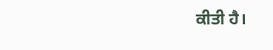ਕੀਤੀ ਹੈ।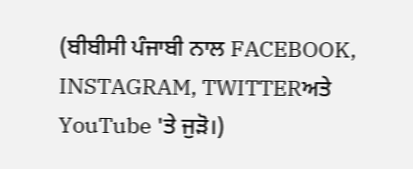(ਬੀਬੀਸੀ ਪੰਜਾਬੀ ਨਾਲ FACEBOOK, INSTAGRAM, TWITTERਅਤੇ YouTube 'ਤੇ ਜੁੜੋ।)